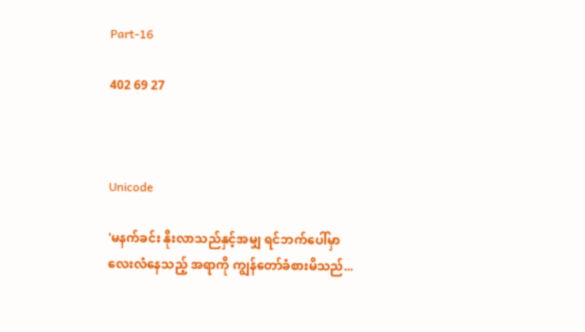Part-16

402 69 27



Unicode

'မနက်ခင်း နိုးလာသည်နှင့်အမျှ ရင်ဘက်ပေါ်မှာ
လေးလံနေသည့် အရာကို ကျွန်တော်ခံစားမိသည်...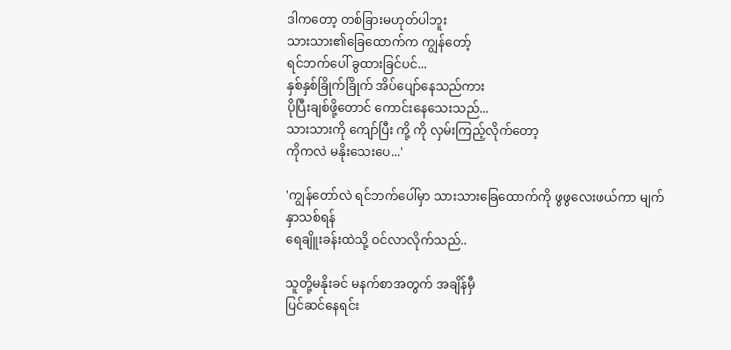ဒါကတော့ တစ်ခြားမဟုတ်ပါဘူး
သားသား၏ခြေထောက်က ကျွန်တော့်
ရင်ဘက်ပေါ် ခွထားခြင်ပင်...
နှစ်နှစ်ခြိုက်ခြိုက် အိပ်ပျော်နေသည်ကား
ပိုပြီးချစ်ဖို့‌တောင် ကောင်းနေသေးသည်...
သားသားကို ကျော်ပြီး ကို့ ကို လှမ်းကြည့်လိုက်တော့
ကိုကလဲ မနိုးသေးပေ...'

'ကျွန်တော်လဲ ရင်ဘက်ပေါ်မှာ သားသားခြေထောက်ကို ဖွဖွလေးဖယ်ကာ မျက်နှာသစ်ရန်
ရေချိူးခန်းထဲသို့ ဝင်လာလိုက်သည်..

သူတို့မနိုးခင် မနက်စာအတွက် အချိန်မှီ
ပြင်ဆင်နေရင်း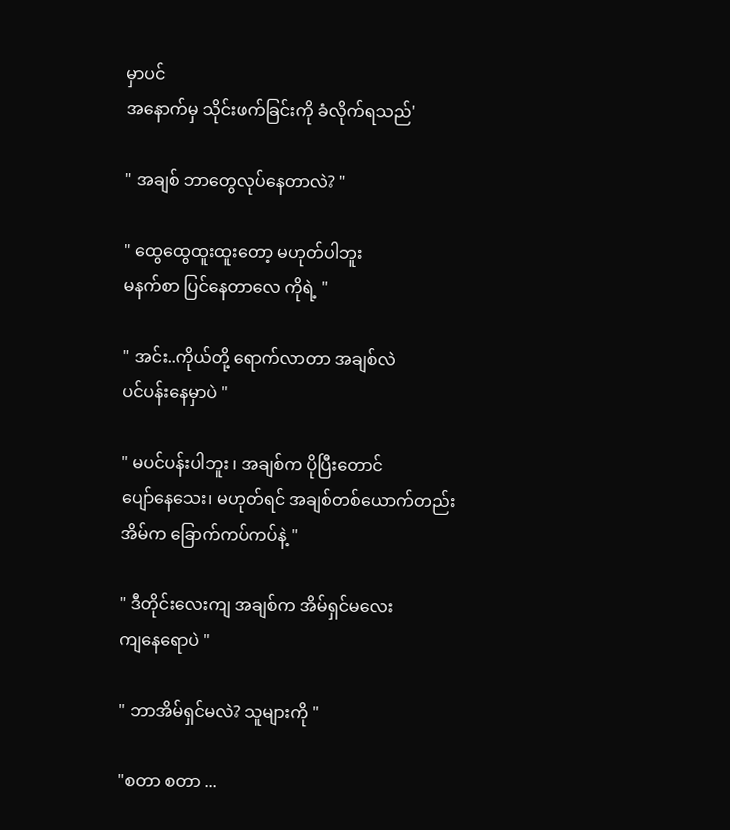မှာပင်
အနောက်မှ သိုင်းဖက်ခြင်းကို ခံလိုက်ရသည်'

" အချစ် ဘာတွေလုပ်နေတာလဲ? "

" ထွေထွေထူးထူးတော့ မဟုတ်ပါဘူး
မနက်စာ ပြင်နေတာလေ ကိုရဲ့ "

" အင်း..ကိုယ်တို့ ရောက်လာတာ အချစ်လဲ
ပင်ပန်းနေမှာပဲ "

" မပင်ပန်းပါဘူး ၊ အချစ်က ပိုပြီးတောင်
ပျော်နေသေး၊ မဟုတ်ရင် အချစ်တစ်ယောက်တည်း
အိမ်က ခြောက်ကပ်ကပ်နဲ့ "

" ဒီတိုင်းလေးကျ အချစ်က အိမ်ရှင်မလေး
ကျနေရောပဲ "

" ဘာအိမ်ရှင်မလဲ? သူများကို "

"စတာ စတာ ...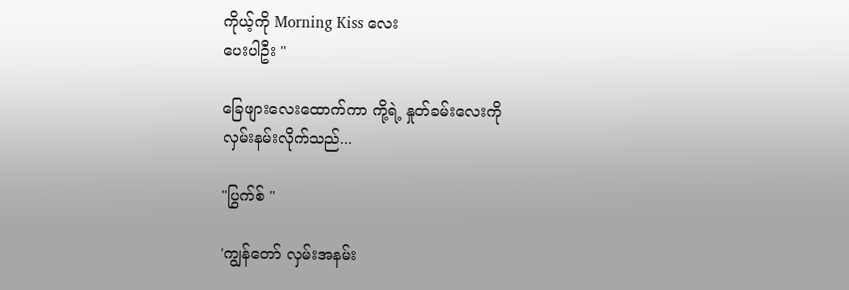ကိုယ့်ကို Morning Kiss လေး
ပေးပါဦး "

ခြေဖျားလေးထောက်ကာ ကို့ရဲ့ နှုတ်ခမ်းလေးကို
လှမ်းနမ်းလိုက်သည်...

"ပြွက်စ် "

'ကျွန်တော် လှမ်းအနမ်း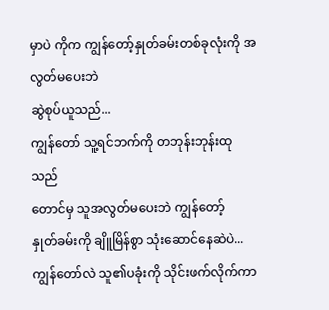မှာပဲ ကိုက ကျွန်တော့်နှုတ်ခမ်းတစ်ခုလုံးကို အလွတ်မပေးဘဲ
ဆွဲစုပ်ယူသည်...
ကျွန်တော် သူ့ရင်ဘက်ကို တဘုန်းဘုန်းထုသည်
တောင်မှ သူအလွတ်မပေးဘဲ ကျွန်တော့်
နှုတ်ခမ်းကို ချိူမြိန်စွာ သုံးဆောင်နေဆဲပဲ...
ကျွန်တော်လဲ သူ၏ပခုံးကို သိုင်းဖက်လိုက်ကာ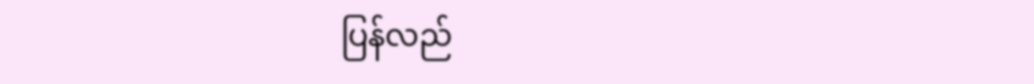ပြန်လည်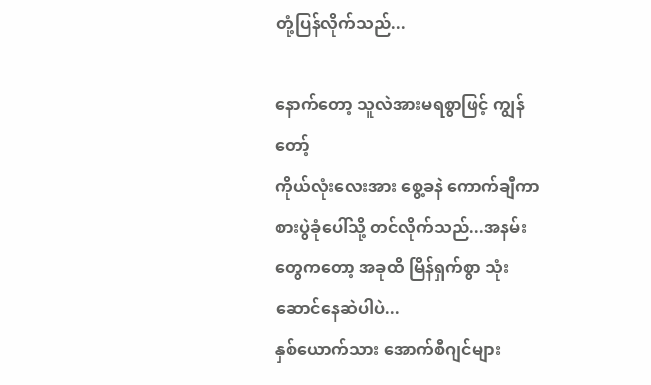တုံ့ပြန်လိုက်သည်...

နောက်တော့ သူလဲအားမရစွာဖြင့် ကျွန်တော့်
ကိုယ်လုံးလေးအား စွေ့ခနဲ ကောက်ချီကာ
စားပွဲခုံပေါ်သို့ တင်လိုက်သည်...အနမ်းတွေကတော့ အခုထိ မြိန်ရှက်စွာ သုံးဆောင်နေဆဲပါပဲ...
နှစ်ယောက်သား အောက်စီဂျင်များ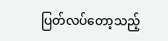ပြတ်လပ်တော့သည့်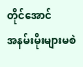တိုင်အောင်
အနမ်းမိုးများမစဲ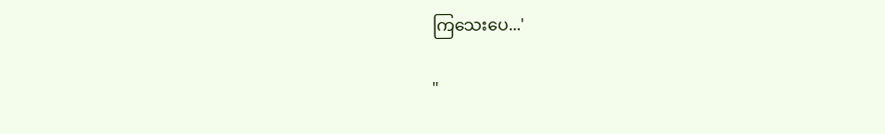ကြသေးပေ...'

"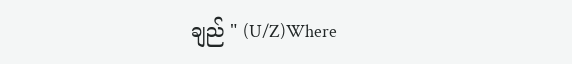ချည် " (U/Z)Where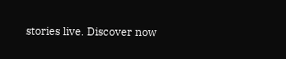stories live. Discover now